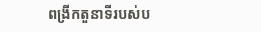ពង្រីកតួនាទីរបស់ប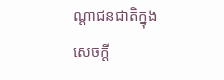ណ្ដាជនជាតិក្នុងសេចក្ដី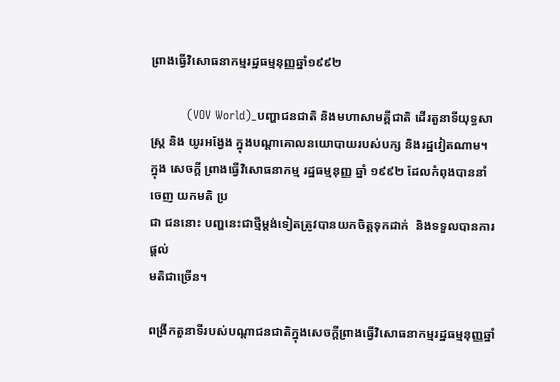ព្រាងធ្វើវិសោធនាកម្មរដ្ឋធម្មនុញ្ញឆ្នាំ១៩៩២

         (VOV World)_បញ្ហាជនជាតិ និងមហាសាមគ្គីជាតិ ដើរតួនាទីយុទ្ធសាស្ត្រ និង យូរអង្វែង ក្នុងបណ្ដាគោលនយោបាយរបស់បក្ស និងរដ្ឋវៀតណាម។ ក្នុង សេចក្ដី ព្រាងធ្វើវិសោធនាកម្ម រដ្ឋធម្មនុញ្ញ ឆ្នាំ ១៩៩២ ដែលកំពុងបាននាំចេញ យកមតិ ប្រ
ជា ជននោះ បញ្ហនេះជាថ្មីម្ដង់ទៀតត្រូវបានយកចិត្តទុកដាក់  និងទទួលបានការផ្តល់
មតិជាច្រើន។

ពង្រីកតួនាទីរបស់បណ្ដាជនជាតិក្នុងសេចក្ដីព្រាងធ្វើវិសោធនាកម្មរដ្ឋធម្មនុញ្ញឆ្នាំ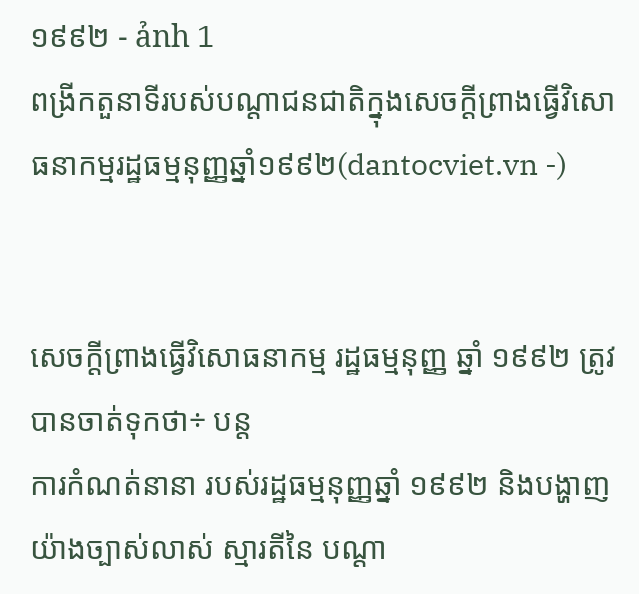១៩៩២ - ảnh 1
ពង្រីកតួនាទីរបស់បណ្ដាជនជាតិក្នុងសេចក្ដីព្រាងធ្វើវិសោធនាកម្មរដ្ឋធម្មនុញ្ញឆ្នាំ១៩៩២(dantocviet.vn -)


សេចក្ដីព្រាងធ្វើវិសោធនាកម្ម រដ្ឋធម្មនុញ្ញ ឆ្នាំ ១៩៩២ ត្រូវបានចាត់ទុកថា÷ បន្ត
ការកំណត់នានា របស់រដ្ឋធម្មនុញ្ញឆ្នាំ ១៩៩២ និងបង្ហាញយ៉ាងច្បាស់លាស់ ស្មារតីនៃ បណ្ដា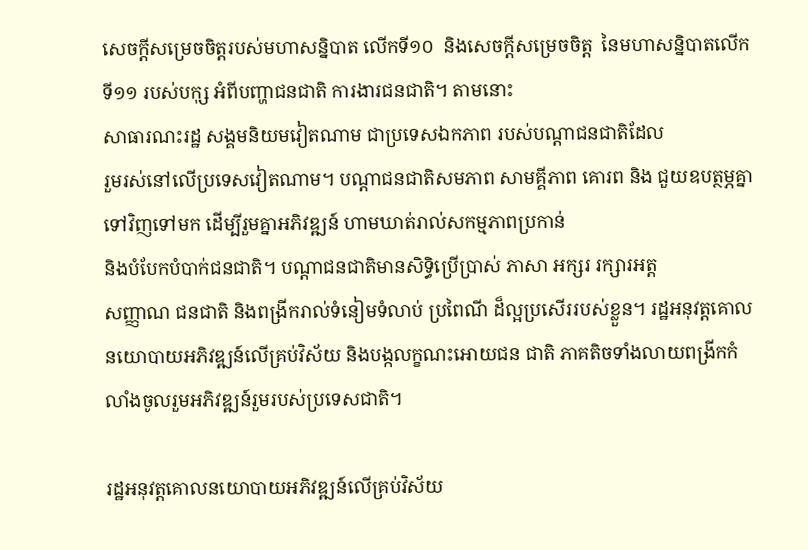សេចក្ដីសម្រេចចិត្តរបស់មហាសន្និបាត លើកទី១០  និងសេចក្ដីសម្រេចចិត្ត  នៃមហាសន្និបាតលើកទី១១ របស់បកុ្ស អំពីបញ្ហាជនជាតិ ការងារជនជាតិ។ តាមនោះ
សាធារណះរដ្ឋ សង្គមនិយមវៀតណាម ជាប្រទេសឯកភាព របស់បណ្ដាជនជាតិដែល
រួមរស់នៅលើប្រទេសវៀតណាម។ បណ្ដាជនជាតិសមភាព សាមគ្គីភាព គោរព និង ជួយឧបត្ថម្ភគ្នាទៅវិញទៅមក ដើម្បីរួមគ្នាអភិវឌ្ឍន៍ ហាមឃាត់រាល់សកម្មភាពប្រកាន់
និងបំបែកបំបាក់ជនជាតិ។ បណ្ដាជនជាតិមានសិទ្ធិប្រើប្រាស់ ភាសា អក្សរ រក្សារអត្ត
សញ្ញាណ ជនជាតិ និងពង្រីករាល់ទំនៀមទំលាប់ ប្រពៃណី ដ៏ល្អប្រសើររបស់ខ្លួន។ រដ្ឋអនុវត្តគោលនយោបាយអភិវឌ្ឍន៍លើគ្រប់វិស័យ និងបង្កលក្ខណះអោយជន ជាតិ ភាគតិចទាំងលាយពង្រីកកំលាំងចូលរួមអភិវឌ្ឍន៍រួមរបស់ប្រទេសជាតិ។

រដ្ឋអនុវត្តគោលនយោបាយអភិវឌ្ឍន៍លើគ្រប់វិស័យ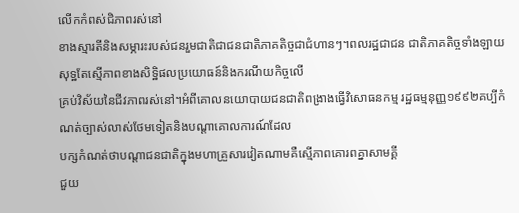លើកកំពស់ជិភាពរស់នៅ
ខាងស្មារតីនិងសម្ភារះរបស់ជនរួមជាតិជាជនជាតិភាគតិច្ចជាជំហានៗ។ពលរដ្ឋជាជន ជាតិភាគតិច្ចទាំងឡាយសុទ្ឋតែស្មើភាពខាងសិទ្ឋិផលប្រយោធន៍និងករណីយកិច្ចលើ
គ្រប់វិស័យនៃជីវភាពរស់នៅ។អំពីគោលនយោបាយជនជាតិពង្រាងធ្វើវិសោធនកម្ម រដ្ឋធម្មនុញ្ញ១៩៩២គប្បីកំណត់ច្បាស់លាស់ថែមទៀតនិងបណ្តាគោលការណ៍ដែល
បក្សកំណត់ថាបណ្តាជនជាតិក្នុងមហាគ្រួសារវៀតណាមគឺស្មើភាពគោរពគ្នាសាមគ្គី
ជួយ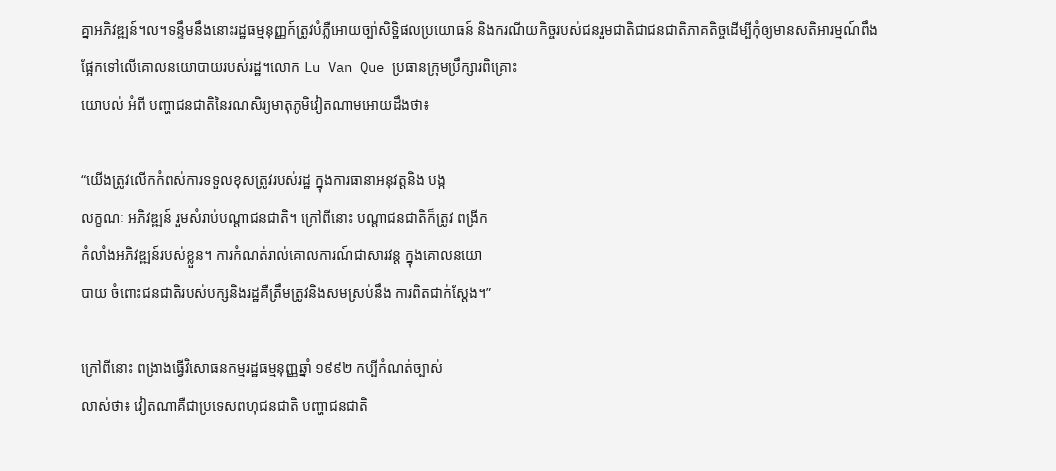គ្នាអភិវឌ្ឍន៍។ល។ទន្ទឹមនឹងនោះរដ្ឋធម្មនុញ្ញក៍ត្រូវបំភ្លឺអោយច្បា់សិទ្ឋិផលប្រយោធន៍ និងករណីយកិច្ចរបស់ជនរួមជាតិជាជនជាតិភាគតិច្ចដើម្បីកុំឲ្យមានសតិអារម្មណ៍ពឹង
ផ្អែកទៅលើគោលនយោបាយរបស់រដ្ឋ។លោក Lu Van Que ប្រធានក្រុមប្រឹក្សារពិគ្រោះ
យោបល់ អំពី បញ្ហាជនជាតិនៃរណសិរ្យមាតុភូមិវៀតណាមអោយដឹងថា៖

“យើងត្រូវលើកកំពស់ការទទួលខុសត្រូវរបស់រដ្ឋ ក្នុងការធានាអនុវត្តនិង បង្ក
លក្ខណៈ អភិវឌ្ឍន៍ រួមសំរាប់បណ្ដាជនជាតិ។ ក្រៅពីនោះ បណ្ដាជនជាតិក៏ត្រូវ ពង្រីក
កំលាំងអភិវឌ្ឍន៍របស់ខ្លួន។ ការកំណត់រាល់គោលការណ៍ជាសារវន្ត ក្នុងគោលនយោ
បាយ ចំពោះជនជាតិរបស់បក្សនិងរដ្ឋគឺត្រឹមត្រូវនិងសមស្រប់នឹង ការពិតជាក់ស្តែង។”

ក្រៅពីនោះ ពង្រាងធ្វើវិសោធនកម្មរដ្ឋធម្មនុញ្ញឆ្នាំ ១៩៩២ កប្បីកំណត់ច្បាស់
លាស់ថា៖ វៀតណាគឺជាប្រទេសពហុជនជាតិ បញ្ហាជនជាតិ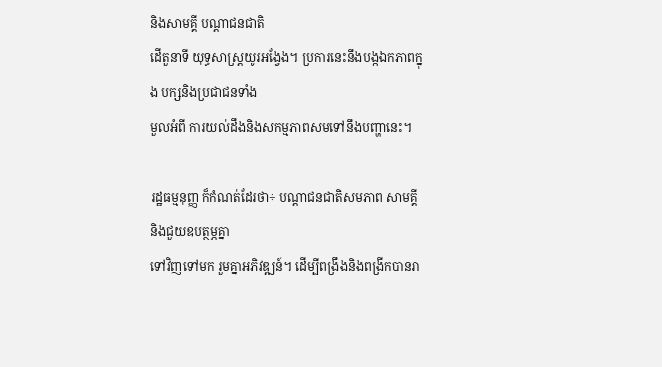និងសាមគ្គី បណ្ដាជនជាតិ
ដើតួនាទី យុទ្ធសាស្ត្រយូរអង្វែង។ ប្រការនេះនឹងបង្កឯកភាពក្នុង បក្សនិងប្រជាជនទាំង
មួលអំពី ការយល់ដឹងនិងសកម្មភាពសមទៅនឹងបញ្ហានេះ។

រដ្ឋធម្មនុញ្ញ ក៏កំណត់ដែរថា÷ បណ្ដាជនជាតិសមភាព សាមគ្គី និងជួយឧបត្ថម្ភគ្នា
ទៅវិញទៅមក រួមគ្នាអភិវឌ្ឍន៍។ ដើម្បីពង្រឹងនិងពង្រីកបានរា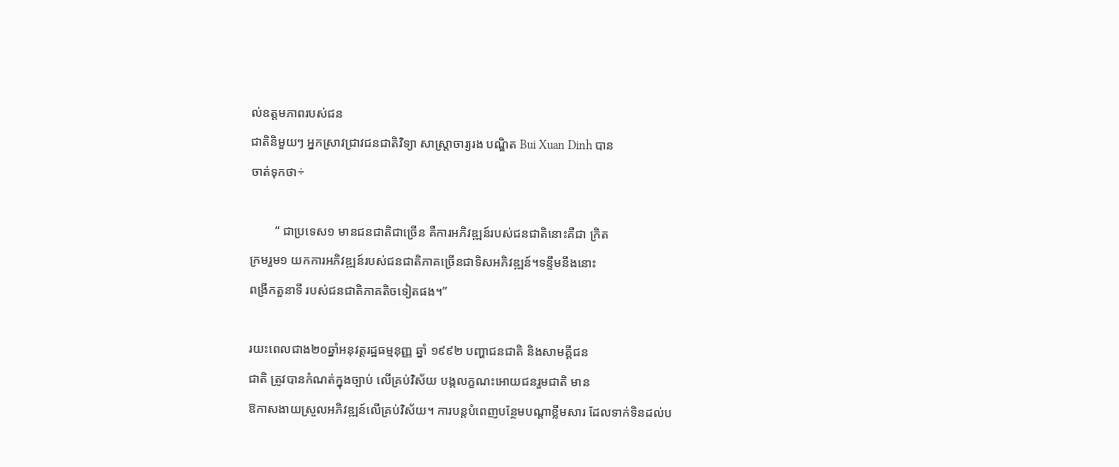ល់ឧត្តមភាពរបស់ជន
ជាតិនិមួយៗ អ្នកស្រាវជ្រាវជនជាតិវិទ្យា សាស្ត្រាចារ្យរង បណ្ឌិត Bui Xuan Dinh បាន
ចាត់ទុកថា÷

        “ ជាប្រទេស១ មានជនជាតិជាច្រើន គឺការអភិវឌ្ឍន៍របស់ជនជាតិនោះគឺជា ក្រិត
ក្រមរួម១ យកការអភិវឌ្ឍន៍របស់ជនជាតិភាគច្រើនជាទិសអភិវឌ្ឍន៍។ទន្ទឹមនឹងនោះ
ពង្រីកតួនាទី របស់ជនជាតិភាគតិចទៀតផង។”

រយះពេលជាង២០ឆ្នាំអនុវត្តរដ្ឋធម្មនុញ្ញ ឆ្នាំ ១៩៩២ បញ្ហាជនជាតិ និងសាមគ្គីជន
ជាតិ ត្រូវបានកំណត់ក្នុងច្បាប់ លើគ្រប់វិស័យ បង្កលក្ខណះអោយជនរួមជាតិ មាន
ឱកាសងាយស្រួលអភិវឌ្ឍន៍លើគ្រប់វិស័យ។ ការបន្តបំពេញបន្ថែមបណ្ដាខ្លឹមសារ ដែលទាក់ទិនដល់ប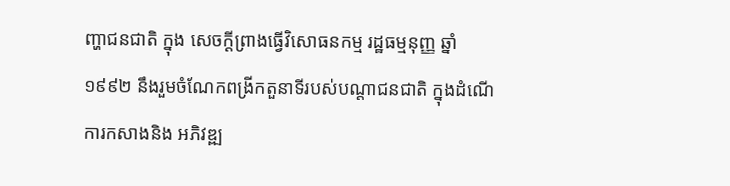ញ្ហាជនជាតិ ក្នុង សេចក្ដីព្រាងធ្វើវិសោធនកម្ម រដ្ឋធម្មនុញ្ញ ឆ្នាំ
១៩៩២ នឹងរួមចំណែកពង្រីកតួនាទីរបស់បណ្ដាជនជាតិ ក្នុងដំណើការកសាងនិង អភិវឌ្ឍ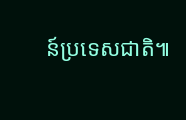ន៍ប្រទេសជាតិ៕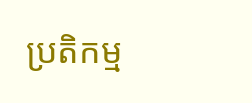ប្រតិកម្ម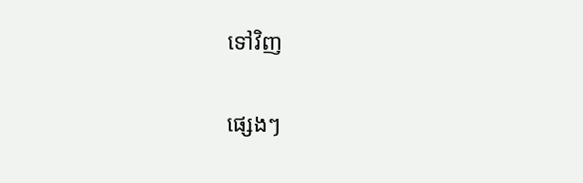ទៅវិញ

ផ្សេងៗ